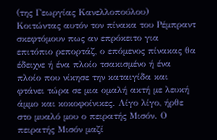(της Γεωργίας Κανελλοπούλου)
Κοιτώντας αυτόν τον πίνακα του Ρέμπραντ σκεφτόμουν πως αν επρόκειτο για επιτόπιο ρεπορτάζ, ο επόμενος πίνακας θα έδειχνε ή ένα πλοίο τσακισμένο ή ένα πλοίο που νίκησε την καταιγίδα και φτάνει τώρα σε μια ομαλή ακτή με λευκή άμμο και κοκοφοίνικες. Λίγο λίγο, ήρθε στο μυαλό μου ο πειρατής Μισόν. Ο πειρατής Μισόν μαζί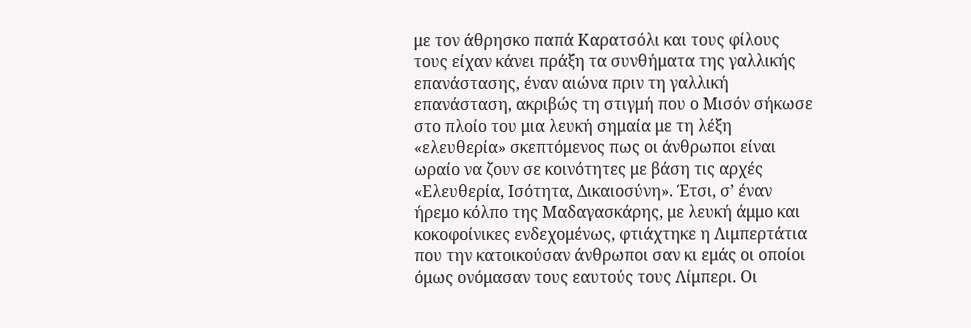με τον άθρησκο παπά Καρατσόλι και τους φίλους τους είχαν κάνει πράξη τα συνθήματα της γαλλικής επανάστασης, έναν αιώνα πριν τη γαλλική επανάσταση, ακριβώς τη στιγμή που ο Μισόν σήκωσε στο πλοίο του μια λευκή σημαία με τη λέξη «ελευθερία» σκεπτόμενος πως οι άνθρωποι είναι ωραίο να ζουν σε κοινότητες με βάση τις αρχές «Ελευθερία, Ισότητα, Δικαιοσύνη». Έτσι, σ’ έναν ήρεμο κόλπο της Μαδαγασκάρης, με λευκή άμμο και κοκοφοίνικες ενδεχομένως, φτιάχτηκε η Λιμπερτάτια που την κατοικούσαν άνθρωποι σαν κι εμάς οι οποίοι όμως ονόμασαν τους εαυτούς τους Λίμπερι. Οι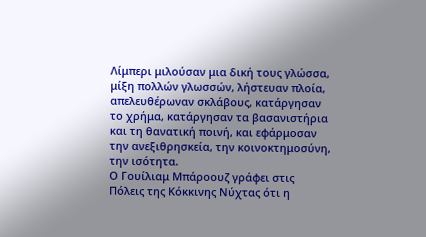Λίμπερι μιλούσαν μια δική τους γλώσσα, μίξη πολλών γλωσσών, λήστευαν πλοία, απελευθέρωναν σκλάβους, κατάργησαν το χρήμα, κατάργησαν τα βασανιστήρια και τη θανατική ποινή, και εφάρμοσαν την ανεξιθρησκεία, την κοινοκτημοσύνη, την ισότητα.
Ο Γουίλιαμ Μπάροουζ γράφει στις Πόλεις της Κόκκινης Νύχτας ότι η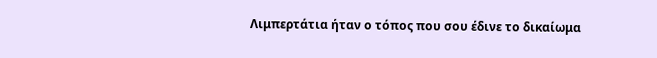Λιμπερτάτια ήταν ο τόπος που σου έδινε το δικαίωμα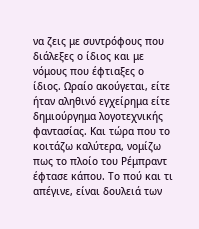να ζεις με συντρόφους που διάλεξες ο ίδιος και με νόμους που έφτιαξες ο ίδιος. Ωραίο ακούγεται, είτε ήταν αληθινό εγχείρημα είτε δημιούργημα λογοτεχνικής φαντασίας. Και τώρα που το κοιτάζω καλύτερα, νομίζω πως το πλοίο του Ρέμπραντ έφτασε κάπου. Το πού και τι απέγινε, είναι δουλειά των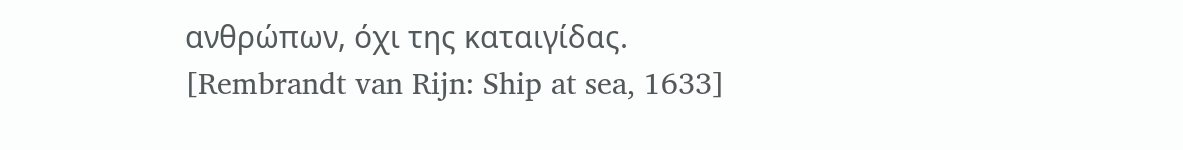ανθρώπων, όχι της καταιγίδας.
[Rembrandt van Rijn: Ship at sea, 1633]